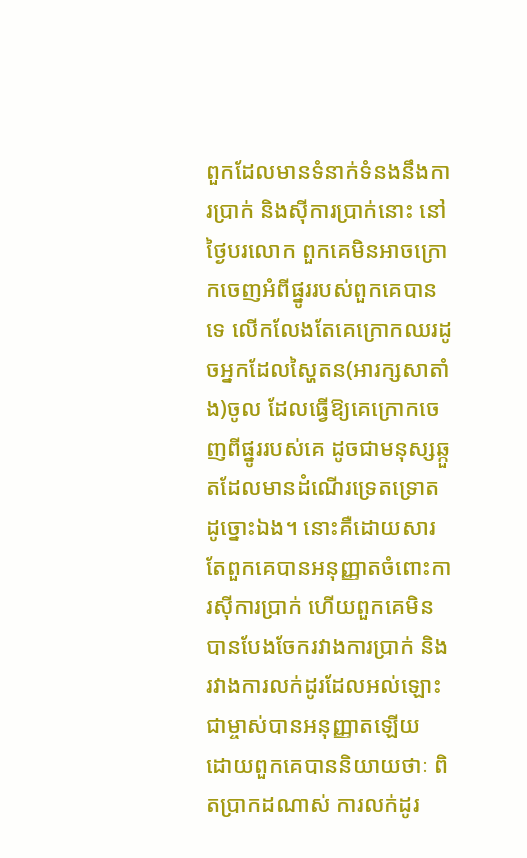ពួកដែលមានទំនាក់ទំនងនឹងការប្រាក់ និងស៊ីការប្រាក់នោះ នៅថ្ងៃបរលោក ពួកគេមិនអាចក្រោកចេញអំពីផ្នូររបស់ពួកគេបានទេ លើកលែងតែគេក្រោកឈរដូចអ្នកដែលស្ហៃតន(អារក្សសាតាំង)ចូល ដែលធ្វើឱ្យគេក្រោកចេញពីផ្នូររបស់គេ ដូចជាមនុស្សឆ្កួតដែលមានដំណើរទ្រេតទ្រោតដូច្នោះឯង។ នោះគឺដោយសារតែពួកគេបានអនុញ្ញាតចំពោះការស៊ីការប្រាក់ ហើយពួកគេមិនបានបែងចែករវាងការប្រាក់ និងរវាងការលក់ដូរដែលអល់ឡោះជាម្ចាស់បានអនុញ្ញាតឡើយ ដោយពួកគេបាននិយាយថាៈ ពិតប្រាកដណាស់ ការលក់ដូរ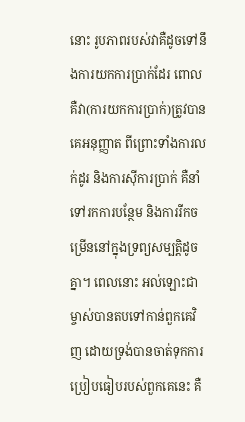នោះ រូបភាពរបស់វាគឺដូចទៅនឹងការយកការប្រាក់ដែរ ពោលគឺវា(ការយកការប្រាក់)ត្រូវបានគេអនុញ្ញាត ពីព្រោះទាំងការលក់ដូរ និងការស៊ីការប្រាក់ គឺនាំទៅរកការបន្ថែម និងការរីកចម្រើននៅក្នុងទ្រព្យសម្បត្តិដូចគ្នា។ ពេលនោះ អល់ឡោះជាម្ចាស់បានតបទៅកាន់ពួកគេវិញ ដោយទ្រង់បានចាត់ទុកការប្រៀបធៀបរបស់ពួកគេនេះ គឺ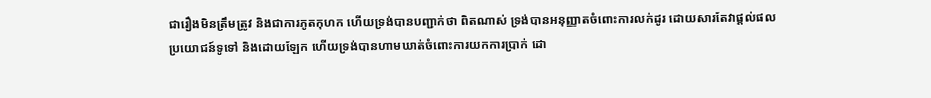ជារឿងមិនត្រឹមត្រូវ និងជាការភូតកុហក ហើយទ្រង់បានបញ្ជាក់ថា ពិតណាស់ ទ្រង់បានអនុញ្ញាតចំពោះការលក់ដូរ ដោយសារតែវាផ្តល់ផលប្រយោជន៍ទូទៅ និងដោយឡែក ហើយទ្រង់បានហាមឃាត់ចំពោះការយកការប្រាក់ ដោ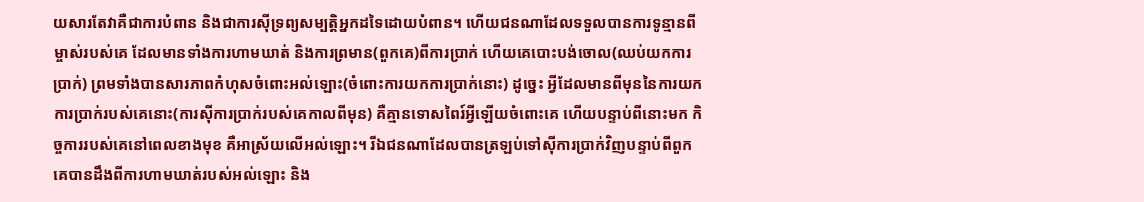យសារតែវាគឺជាការបំពាន និងជាការស៊ីទ្រព្យសម្បត្តិអ្នកដទៃដោយបំពាន។ ហើយជនណាដែលទទួលបានការទូន្មានពីម្ចាស់របស់គេ ដែលមានទាំងការហាមឃាត់ និងការព្រមាន(ពួកគេ)ពីការប្រាក់ ហើយគេបោះបង់ចោល(ឈប់យកការប្រាក់) ព្រមទាំងបានសារភាពកំហុសចំពោះអល់ឡោះ(ចំពោះការយកការប្រាក់នោះ) ដូចេ្នះ អ្វីដែលមានពីមុននៃការយកការប្រាក់របស់គេនោះ(ការស៊ីការប្រាក់របស់គេកាលពីមុន) គឺគ្មានទោសពៃរ៍អ្វីឡើយចំពោះគេ ហើយបន្ទាប់ពីនោះមក កិច្ចការរបស់គេនៅពេលខាងមុខ គឺអាស្រ័យលើអល់ឡោះ។ រីឯជនណាដែលបានត្រឡប់ទៅស៊ីការប្រាក់វិញបន្ទាប់ពីពួកគេបានដឹងពីការហាមឃាត់របស់អល់ឡោះ និង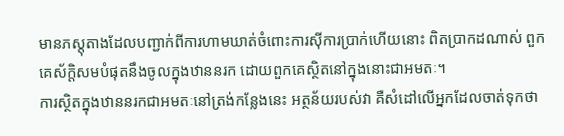មានភស្តុតាងដែលបញ្ជាក់ពីការហាមឃាត់ចំពោះការស៊ីការប្រាក់ហើយនោះ ពិតប្រាកដណាស់ ពួកគេស័ក្ដិសមបំផុតនឹងចូលក្នុងឋាននរក ដោយពួកគេស្ថិតនៅក្នុងនោះជាអមតៈ។
ការស្ថិតក្នុងឋាននរកជាអមតៈនៅត្រង់កន្លែងនេះ អត្ថន័យរបស់វា គឺសំដៅលើអ្នកដែលចាត់ទុកថា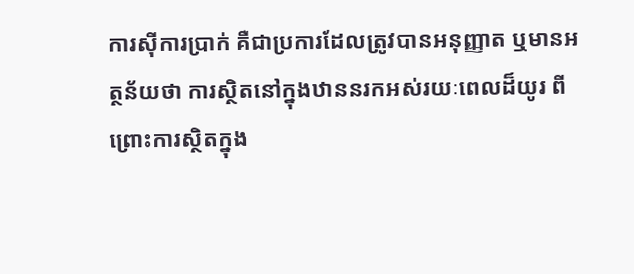ការស៊ីការប្រាក់ គឺជាប្រការដែលត្រូវបានអនុញ្ញាត ឬមានអត្ថន័យថា ការស្ថិតនៅក្នុងឋាននរកអស់រយៈពេលដ៏យូរ ពីព្រោះការស្ថិតក្នុង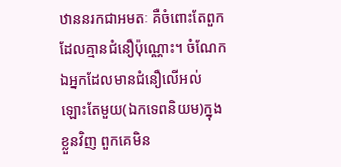ឋាននរកជាអមតៈ គឺចំពោះតែពួកដែលគ្មានជំនឿប៉ុណ្ណោះ។ ចំណែកឯអ្នកដែលមានជំនឿលើអល់ឡោះតែមួយ(ឯកទេពនិយម)ក្នុងខ្លួនវិញ ពួកគេមិន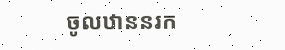ចូលឋាននរក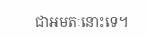ជាអមតៈនោះទេ។